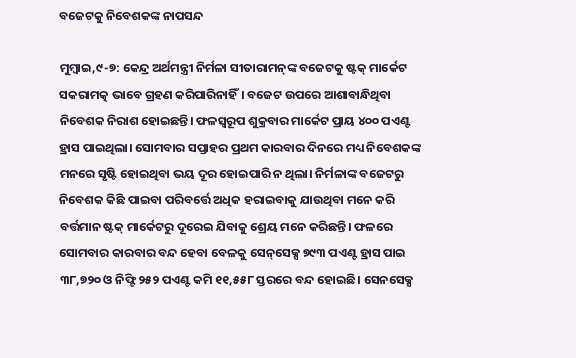ବଜେଟକୁ ନିବେଶକଙ୍କ ନାପସନ୍ଦ

ମୁମ୍ବାଇ,୯-୭: କେନ୍ଦ୍ର ଅର୍ଥମନ୍ତ୍ରୀ ନିର୍ମଳା ସୀତାରାମନ୍‌ଙ୍କ ବଜେଟକୁ ଷ୍ଟକ୍‌ ମାର୍କେଟ ସକରାମତ୍କ ଭାବେ ଗ୍ରହଣ କରିପାରିନାହିଁ। ବଜେଟ ଉପରେ ଆଶାବାନ୍ଧିଥିବା ନିବେଶକ ନିରାଶ ହୋଇଛନ୍ତି। ଫଳସ୍ବରୂପ ଶୁକ୍ରବାର ମାର୍କେଟ ପ୍ରାୟ ୪୦୦ ପଏଣ୍ଟ ହ୍ରାସ ପାଇଥିଲା। ସୋମବାର ସପ୍ତାହର ପ୍ରଥମ କାରବାର ଦିନରେ ମଧ୍ୟ ନିବେଶକଙ୍କ ମନରେ ସୃଷ୍ଟି ହୋଇଥିବା ଭୟ ଦୂର ହୋଇପାରି ନ ଥିଲା। ନିର୍ମଳାଙ୍କ ବଜେଟରୁ ନିବେଶକ କିଛି ପାଇବା ପରିବର୍ତ୍ତେ ଅଧିକ ହରାଇବାକୁ ଯାଉଥିବା ମନେ କରି ବର୍ତ୍ତମାନ ଷ୍ଟକ୍‌ ମାର୍କେଟରୁ ଦୂରେଇ ଯିବାକୁ ଶ୍ରେୟ ମନେ କରିଛନ୍ତି। ଫଳରେ ସୋମବାର କାରବାର ବନ୍ଦ ହେବା ବେଳକୁ ସେନ୍‌ସେକ୍ସ ୭୯୩ ପଏଣ୍ଟ ହ୍ରାସ ପାଇ ୩୮,୭୨୦ ଓ ନିଫ୍ଟି ୨୫୨ ପଏଣ୍ଟ କମି ୧୧,୫୫୮ ସ୍ତରରେ ବନ୍ଦ ହୋଇଛି। ସେନସେକ୍ସ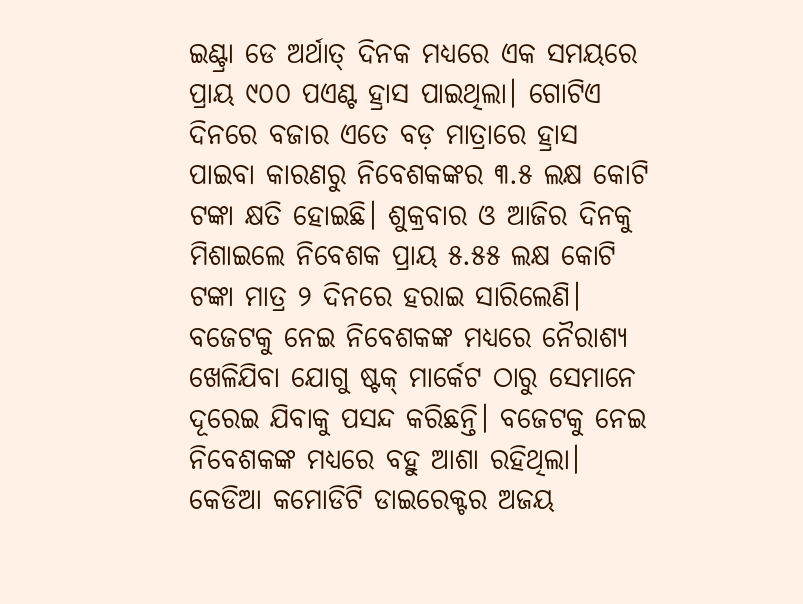ଇଣ୍ଟ୍ରା ଡେ ଅର୍ଥାତ୍‌ ଦିନକ ମଧ୍ୟରେ ଏକ ସମୟରେ ପ୍ରାୟ ୯୦୦ ପଏଣ୍ଟ ହ୍ରାସ ପାଇଥିଲା। ଗୋଟିଏ ଦିନରେ ବଜାର ଏତେ ବଡ଼ ମାତ୍ରାରେ ହ୍ରାସ ପାଇବା କାରଣରୁ ନିବେଶକଙ୍କର ୩.୫ ଲକ୍ଷ କୋଟି ଟଙ୍କା କ୍ଷତି ହୋଇଛି। ଶୁକ୍ରବାର ଓ ଆଜିର ଦିନକୁ ମିଶାଇଲେ ନିବେଶକ ପ୍ରାୟ ୫.୫୫ ଲକ୍ଷ କୋଟି ଟଙ୍କା ମାତ୍ର ୨ ଦିନରେ ହରାଇ ସାରିଲେଣି।
ବଜେଟକୁ ନେଇ ନିବେଶକଙ୍କ ମଧ୍ୟରେ ନୈରାଶ୍ୟ ଖେଳିଯିବା ଯୋଗୁ ଷ୍ଟକ୍‌ ମାର୍କେଟ ଠାରୁ ସେମାନେ ଦୂରେଇ ଯିବାକୁ ପସନ୍ଦ କରିଛନ୍ତି। ବଜେଟକୁ ନେଇ ନିବେଶକଙ୍କ ମଧ୍ୟରେ ବହୁ ଆଶା ରହିଥିଲା। କେଡିଆ କମୋଡିଟି ଡାଇରେକ୍ଟର ଅଜୟ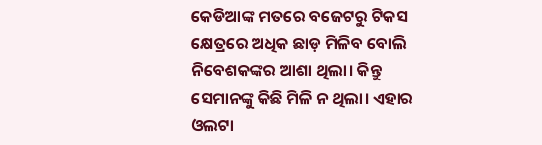କେଡିଆଙ୍କ ମତରେ ବଜେଟରୁ ଟିକସ କ୍ଷେତ୍ରରେ ଅଧିକ ଛାଡ଼ ମିଳିବ ବୋଲି ନିବେଶକଙ୍କର ଆଶା ଥିଲା। କିନ୍ତୁ ସେମାନଙ୍କୁ କିଛି ମିଳି ନ ଥିଲା। ଏହାର ଓଲଟା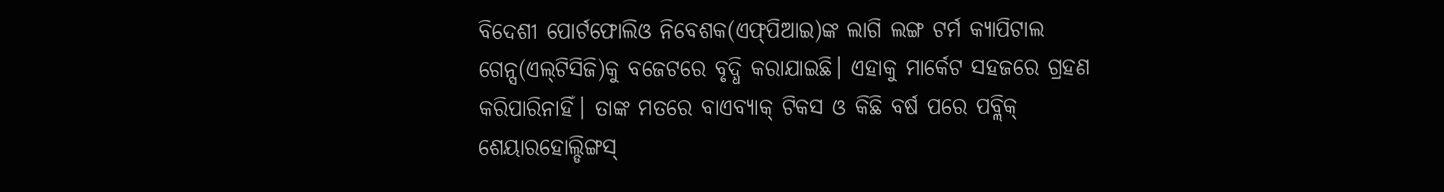ବିଦେଶୀ ପୋର୍ଟଫୋଲିଓ ନିବେଶକ(ଏଫ୍‌ପିଆଇ)ଙ୍କ ଲାଗି ଲଙ୍ଗ ଟର୍ମ କ୍ୟାପିଟାଲ ଗେନ୍ସ(ଏଲ୍‌ଟିସିଜି)କୁ ବଜେଟରେ ବୃଦ୍ଧି କରାଯାଇଛି। ଏହାକୁ ମାର୍କେଟ ସହଜରେ ଗ୍ରହଣ କରିପାରିନାହିଁ। ତାଙ୍କ ମତରେ ବାଏବ୍ୟାକ୍‌ ଟିକସ ଓ କିଛି ବର୍ଷ ପରେ ପବ୍ଲିକ୍‌ ଶେୟାରହୋଲ୍ଡିଙ୍ଗସ୍‌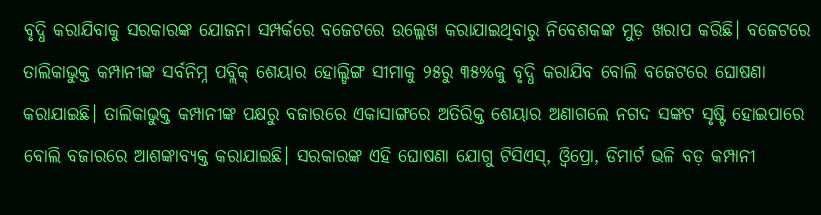ବୃଦ୍ଧି କରାଯିବାକୁ ସରକାରଙ୍କ ଯୋଜନା ସମ୍ପର୍କରେ ବଜେଟରେ ଉଲ୍ଲେଖ କରାଯାଇଥିବାରୁ ନିବେଶକଙ୍କ ମୁଡ଼ ଖରାପ କରିଛି। ବଜେଟରେ ତାଲିକାଭୁକ୍ତ କମ୍ପାନୀଙ୍କ ସର୍ବନିମ୍ନ ପବ୍ଲିକ୍‌ ଶେୟାର ହୋଲ୍ଡିଙ୍ଗ ସୀମାକୁ ୨୫ରୁ ୩୫%କୁ ବୃଦ୍ଧି କରାଯିବ ବୋଲି ବଜେଟରେ ଘୋଷଣା କରାଯାଇଛି। ତାଲିକାଭୁକ୍ତ କମ୍ପାନୀଙ୍କ ପକ୍ଷରୁ ବଜାରରେ ଏକାସାଙ୍ଗରେ ଅତିରିକ୍ତ ଶେୟାର ଅଣାଗଲେ ନଗଦ ସଙ୍କଟ ସୃଷ୍ଟି ହୋଇପାରେ ବୋଲି ବଜାରରେ ଆଶଙ୍କାବ୍ୟକ୍ତ କରାଯାଇଛି। ସରକାରଙ୍କ ଏହି ଘୋଷଣା ଯୋଗୁ ଟିସିଏସ୍‌, ଓ୍ବିପ୍ରୋ, ଡିମାର୍ଟ ଭଳି ବଡ଼ କମ୍ପାନୀ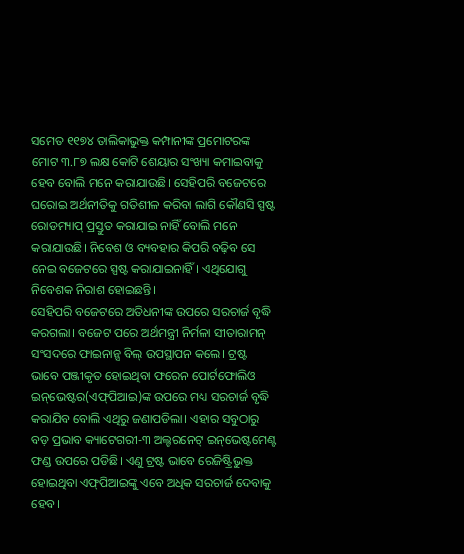ସମେତ ୧୧୭୪ ତାଲିକାଭୁକ୍ତ କମ୍ପାନୀଙ୍କ ପ୍ରମୋଟରଙ୍କ ମୋଟ ୩.୮୭ ଲକ୍ଷ କୋଟି ଶେୟାର ସଂଖ୍ୟା କମାଇବାକୁ ହେବ ବୋଲି ମନେ କରାଯାଉଛି। ସେହିପରି ବଜେଟରେ ଘରୋଇ ଅର୍ଥନୀତିକୁ ଗତିଶୀଳ କରିବା ଲାଗି କୌଣସି ସ୍ପଷ୍ଟ ରୋଡମ୍ୟାପ୍‌ ପ୍ରସ୍ତୁତ କରାଯାଇ ନାହିଁ ବୋଲି ମନେ କରାଯାଉଛି। ନିବେଶ ଓ ବ୍ୟବହାର କିପରି ବଢ଼ିବ ସେ ନେଇ ବଜେଟରେ ସ୍ପଷ୍ଟ କରାଯାଇନାହିଁ। ଏଥିଯୋଗୁ ନିବେଶକ ନିରାଶ ହୋଇଛନ୍ତି।
ସେହିପରି ବଜେଟରେ ଅତିଧନୀଙ୍କ ଉପରେ ସରଚାର୍ଜ ବୃଦ୍ଧି କରଗଲା। ବଜେଟ ପରେ ଅର୍ଥମନ୍ତ୍ରୀ ନିର୍ମଳା ସୀତାରାମନ୍‌ ସଂସଦରେ ଫାଇନାନ୍ସ ବିଲ୍‌ ଉପସ୍ଥାପନ କଲେ। ଟ୍ରଷ୍ଟ ଭାବେ ପଞ୍ଜୀକୃତ ହୋଇଥିବା ଫରେନ ପୋର୍ଟଫୋଲିଓ ଇନ୍‌ଭେଷ୍ଟର(ଏଫ୍‌ପିଆଇ)ଙ୍କ ଉପରେ ମଧ୍ୟ ସରଚାର୍ଜ ବୃଦ୍ଧି କରାଯିବ ବୋଲି ଏଥିରୁ ଜଣାପଡିଲା। ଏହାର ସବୁଠାରୁ ବଡ଼ ପ୍ରଭାବ କ୍ୟାଟେଗରୀ-୩ ଅଲ୍ଟରନେଟ୍‌ ଇନ୍‌ଭେଷ୍ଟମେଣ୍ଟ ଫଣ୍ଡ ଉପରେ ପଡିଛି। ଏଣୁ ଟ୍ରଷ୍ଟ ଭାବେ ରେଜିଷ୍ଟ୍ରିଭୁକ୍ତ ହୋଇଥିବା ଏଫ୍‌ପିଆଇଙ୍କୁ ଏବେ ଅଧିକ ସରଚାର୍ଜ ଦେବାକୁ ହେବ।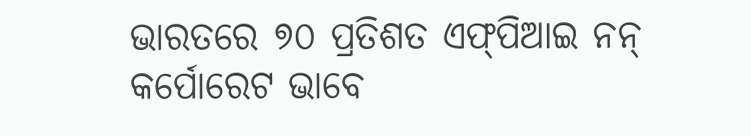ଭାରତରେ ୭୦ ପ୍ରତିଶତ ଏଫ୍‌ପିଆଇ ନନ୍‌ କର୍ପୋରେଟ ଭାବେ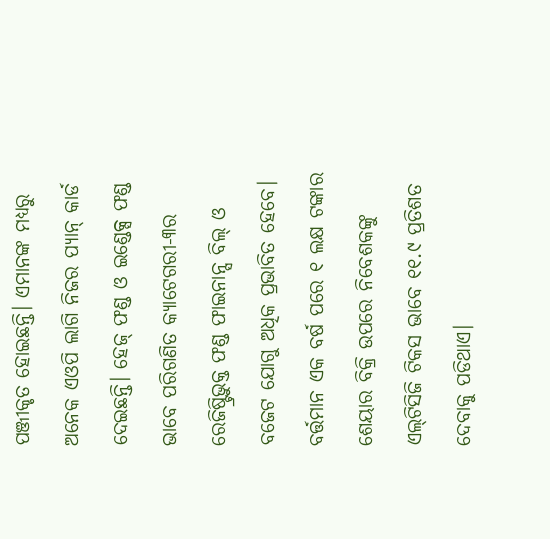ପଞ୍ଜୀକୃତ ହୋଇଛନ୍ତି। ଏମାନଙ୍କ ମଧ୍ୟରୁ ଅନେକ ଏଓପି ଲାଗି ନିଜର ପ୍ୟାନ୍‌ କାର୍ଡ ଦେଇଛନ୍ତି। ହେଜ୍‌ ଫଣ୍ଡ ଓ ଇଣ୍ଡେକ୍ସ ଫଣ୍ଡ ଭାବେ ପରିଗଣିତ କ୍ୟାଟେଗରୀ-୩ର ରେଜିଷ୍ଟ୍ରିଭୁକ୍ତ ଫଣ୍ଡ ଫାଇନାନ୍ସ ବିଲ୍‌ ଓ ବଜେଟ ଯୋଗୁ ଅଧିକ ପ୍ରଭାବିତ ହେବେ। ବର୍ତ୍ତମାନ ଏକ ବର୍ଷ ପରେ ୧ ଲକ୍ଷ ଟଙ୍କାର ଶେୟାର ବିକ୍ରି ଉପରେ ନିବେଶକଙ୍କୁ ଏଲ୍‌ଟିସିଜି ଟିକସ ଭାବେ ୧୧.୯ ପ୍ରତିଶତ ଦେବାକୁ ପଡିଥାଏ।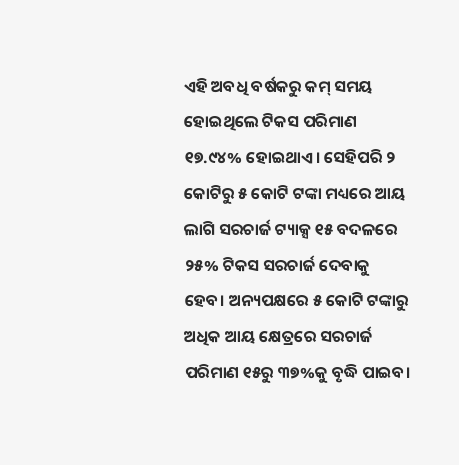ଏହି ଅବଧି ବର୍ଷକରୁ କମ୍‌ ସମୟ ହୋଇଥିଲେ ଟିକସ ପରିମାଣ ୧୭.୯୪% ହୋଇଥାଏ। ସେହିପରି ୨ କୋଟିରୁ ୫ କୋଟି ଟଙ୍କା ମଧ୍ୟରେ ଆୟ ଲାଗି ସରଚାର୍ଜ ଟ୍ୟାକ୍ସ ୧୫ ବଦଳରେ ୨୫% ଟିକସ ସରଚାର୍ଜ ଦେବାକୁ ହେବ। ଅନ୍ୟପକ୍ଷରେ ୫ କୋଟି ଟଙ୍କାରୁ ଅଧିକ ଆୟ କ୍ଷେତ୍ରରେ ସରଚାର୍ଜ ପରିମାଣ ୧୫ରୁ ୩୭%କୁ ବୃଦ୍ଧି ପାଇବ।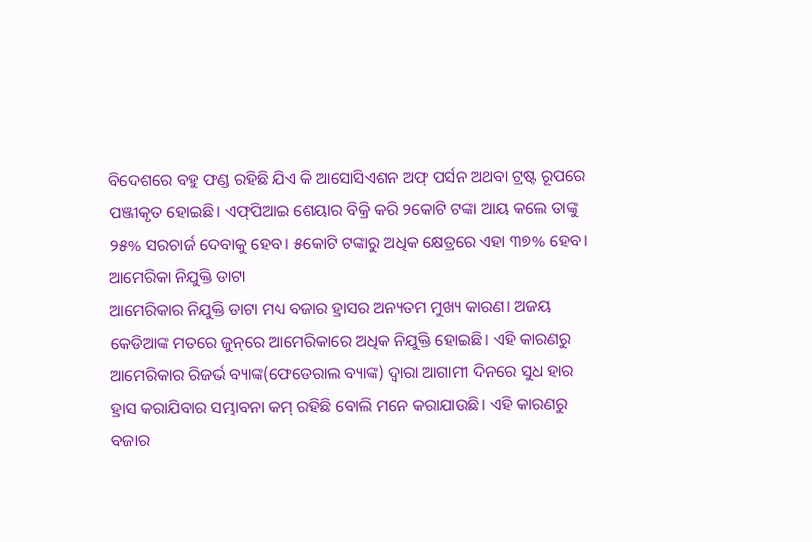ବିଦେଶରେ ବହୁ ଫଣ୍ଡ ରହିଛି ଯିଏ କି ଆସୋସିଏଶନ ଅଫ୍‌ ପର୍ସନ ଅଥବା ଟ୍ରଷ୍ଟ ରୂପରେ ପଞ୍ଜୀକୃତ ହୋଇଛି। ଏଫ୍‌ପିଆଇ ଶେୟାର ବିକ୍ରି କରି ୨କୋଟି ଟଙ୍କା ଆୟ କଲେ ତାଙ୍କୁ ୨୫% ସରଚାର୍ଜ ଦେବାକୁ ହେବ। ୫କୋଟି ଟଙ୍କାରୁ ଅଧିକ କ୍ଷେତ୍ରରେ ଏହା ୩୭% ହେବ।
ଆମେରିକା ନିଯୁକ୍ତି ଡାଟା
ଆମେରିକାର ନିଯୁକ୍ତି ଡାଟା ମଧ୍ୟ ବଜାର ହ୍ରାସର ଅନ୍ୟତମ ମୁଖ୍ୟ କାରଣ। ଅଜୟ କେଡିଆଙ୍କ ମତରେ ଜୁନ୍‌ରେ ଆମେରିକାରେ ଅଧିକ ନିଯୁକ୍ତି ହୋଇଛି। ଏହି କାରଣରୁ ଆମେରିକାର ରିଜର୍ଭ ବ୍ୟାଙ୍କ(ଫେଡେରାଲ ବ୍ୟାଙ୍କ) ଦ୍ୱାରା ଆଗାମୀ ଦିନରେ ସୁଧ ହାର ହ୍ରାସ କରାଯିବାର ସମ୍ଭାବନା କମ୍‌ ରହିଛି ବୋଲି ମନେ କରାଯାଉଛି। ଏହି କାରଣରୁ ବଜାର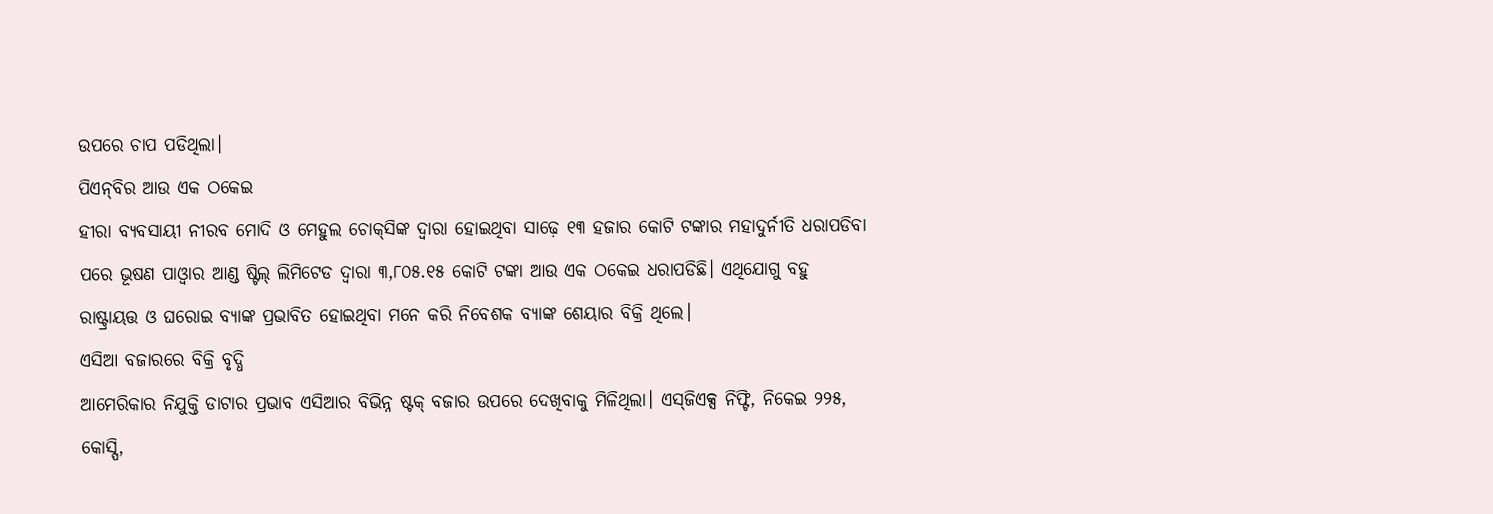ଉପରେ ଚାପ ପଡିଥିଲା।
ପିଏନ୍‌ବିର ଆଉ ଏକ ଠକେଇ
ହୀରା ବ୍ୟବସାୟୀ ନୀରବ ମୋଦି ଓ ମେହୁଲ ଚୋକ୍‌ସିଙ୍କ ଦ୍ୱାରା ହୋଇଥିବା ସାଢ଼େ ୧୩ ହଜାର କୋଟି ଟଙ୍କାର ମହାଦୁର୍ନୀତି ଧରାପଡିବା ପରେ ଭୂଷଣ ପାଓ୍ବାର ଆଣ୍ଡ ଷ୍ଟିଲ୍‌ ଲିମିଟେଡ ଦ୍ୱାରା ୩,୮୦୫.୧୫ କୋଟି ଟଙ୍କା ଆଉ ଏକ ଠକେଇ ଧରାପଡିଛି। ଏଥିଯୋଗୁ ବହୁ ରାଷ୍ଟ୍ରାୟତ୍ତ ଓ ଘରୋଇ ବ୍ୟାଙ୍କ ପ୍ରଭାବିତ ହୋଇଥିବା ମନେ କରି ନିବେଶକ ବ୍ୟାଙ୍କ ଶେୟାର ବିକ୍ରି ଥିଲେ।
ଏସିଆ ବଜାରରେ ବିକ୍ରି ବୃଦ୍ଧି
ଆମେରିକାର ନିଯୁକ୍ତି ଡାଟାର ପ୍ରଭାବ ଏସିଆର ବିଭିନ୍ନ ଷ୍ଟକ୍‌ ବଜାର ଉପରେ ଦେଖିବାକୁ ମିଳିଥିଲା। ଏସ୍‌ଜିଏକ୍ସ ନିଫ୍ଟି, ନିକେଇ ୨୨୫, କୋସ୍ପି,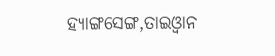ହ୍ୟାଙ୍ଗସେଙ୍ଗ,ତାଇଓ୍ବାନ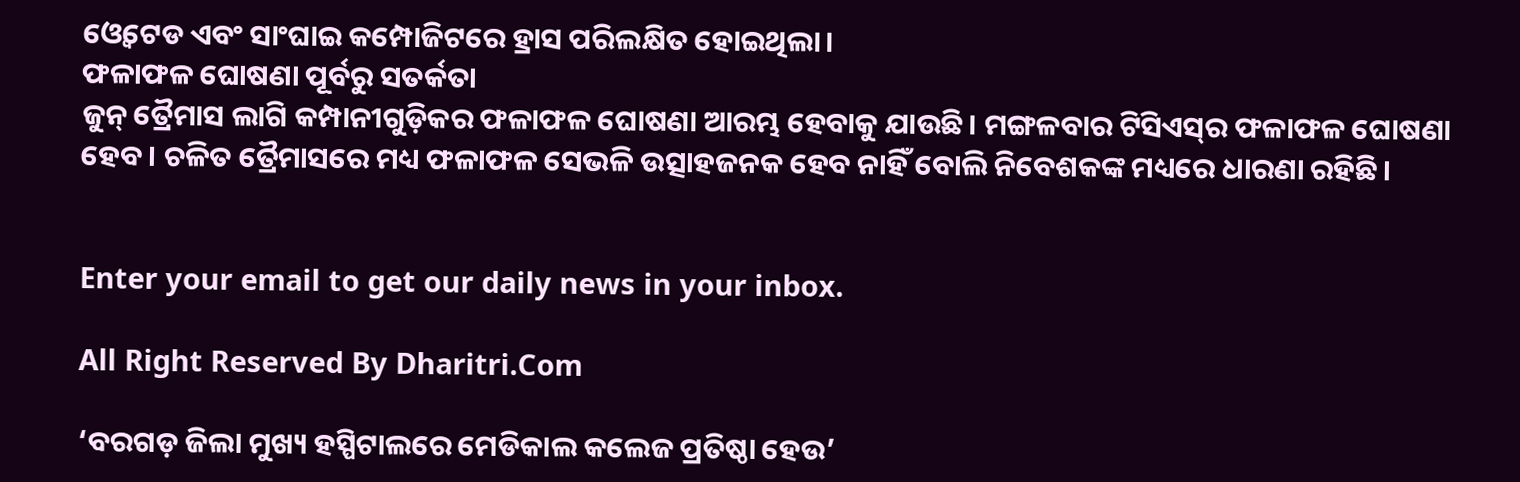ଓ୍ବେଟେଡ ଏବଂ ସାଂଘାଇ କମ୍ପୋଜିଟରେ ହ୍ରାସ ପରିଲକ୍ଷିତ ହୋଇଥିଲା।
ଫଳାଫଳ ଘୋଷଣା ପୂର୍ବରୁ ସତର୍କତା
ଜୁନ୍‌ ତ୍ରୈମାସ ଲାଗି କମ୍ପାନୀଗୁଡ଼ିକର ଫଳାଫଳ ଘୋଷଣା ଆରମ୍ଭ ହେବାକୁ ଯାଉଛି। ମଙ୍ଗଳବାର ଟିସିଏସ୍‌ର ଫଳାଫଳ ଘୋଷଣା ହେବ। ଚଳିତ ତ୍ରୈମାସରେ ମଧ୍ୟ ଫଳାଫଳ ସେଭଳି ଉତ୍ସାହଜନକ ହେବ ନାହିଁ ବୋଲି ନିବେଶକଙ୍କ ମଧ୍ୟରେ ଧାରଣା ରହିଛି।


Enter your email to get our daily news in your inbox.

All Right Reserved By Dharitri.Com

‘ବରଗଡ଼ ଜିଲା ମୁଖ୍ୟ ହସ୍ପିଟାଲରେ ମେଡିକାଲ କଲେଜ ପ୍ରତିଷ୍ଠା ହେଉ’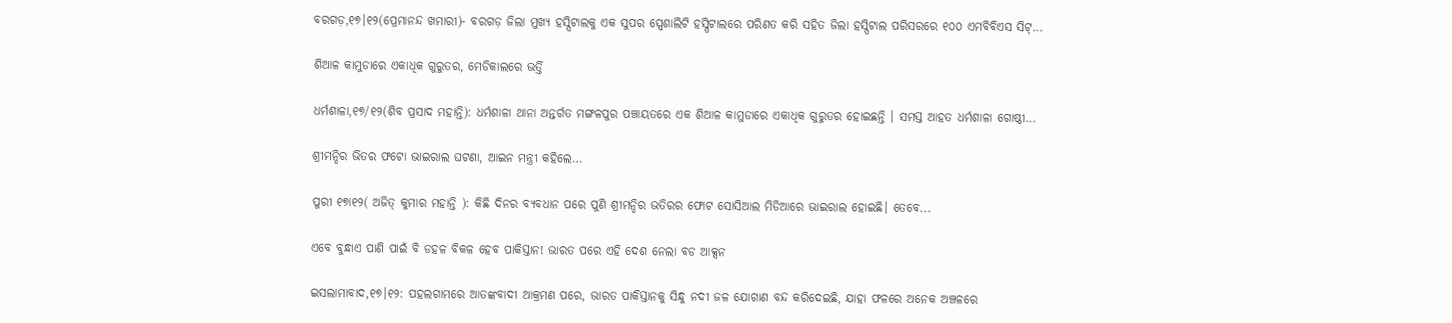ବରଗଡ଼,୧୭।୧୨(ପ୍ରେମାନନ୍ଦ ଖମାରୀ)- ବରଗଡ଼ ଜିଲା ମୁଖ୍ୟ ହସ୍ପିଟାଲକୁ ଏକ ସୁପର ସ୍ପେଶାଲିଟି ହସ୍ପିଟାଲରେ ପରିଣତ କରି ସହିତ ଜିଲା ହସ୍ପିଟାଲ ପରିସରରେ ୧୦୦ ଏମବିବିଏସ ସିଟ୍...

ଶିଆଳ କାମୁଡାରେ ଏକାଧିକ ଗୁରୁତର, ମେଡିକାଲରେ ଭର୍ତ୍ତି

ଧର୍ମଶାଳା,୧୭/୧୨(ଶିବ ପ୍ରସାଦ ମହାନ୍ତି): ଧର୍ମଶାଳା ଥାନା ଅନ୍ତର୍ଗତ ମଙ୍ଗଳପୁର ପଞ୍ଚାୟତରେ ଏକ ଶିଆଳ କାମୁଡାରେ ଏକାଧିକ ଗୁରୁତର ହୋଇଛନ୍ତି । ସମସ୍ତ ଆହତ ଧର୍ମଶାଳା ଗୋଷ୍ଠୀ...

ଶ୍ରୀମନ୍ଦିର ଭିତର ଫଟୋ ଭାଇରାଲ ଘଟଣା, ଆଇନ ମନ୍ତ୍ରୀ କହିଲେ…

ପୁରୀ ୧୭ା୧୨( ଅଜିତ୍ କୁମାର ମହାନ୍ତି ): କିଛି ଦିନର ବ୍ୟବଧାନ ପରେ ପୁଣି ଶ୍ରୀମନ୍ଦିର ଭତିରର ଫୋଟ ସୋସିଆଲ ମିଡିଆରେ ଭାଇରାଲ ହୋଇଛି। ତେବେ...

ଏବେ ବୁନ୍ଧାଏ ପାଣି ପାଇଁ ବି ଡହଳ ବିକଳ ହେବ ପାକିସ୍ତାନ! ଭାରତ ପରେ ଏହି ଦେଶ ନେଲା ବଡ ଆକ୍ସନ

ଇସଲାମାବାଦ,୧୭।୧୨: ପହଲଗାମରେ ଆତଙ୍କବାଦୀ ଆକ୍ରମଣ ପରେ, ଭାରତ ପାକିସ୍ତାନକୁ ସିନ୍ଧୁ ନଦୀ ଜଳ ଯୋଗାଣ ବନ୍ଦ କରିଦେଇଛି, ଯାହା ଫଳରେ ଅନେକ ଅଞ୍ଚଳରେ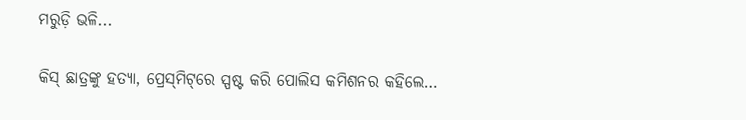ମରୁଡ଼ି ଭଳି...

କିସ୍‌ ଛାତ୍ରଙ୍କୁ ହତ୍ୟା, ପ୍ରେସ୍‌ମିଟ୍‌ରେ ସ୍ପଷ୍ଟ କରି ପୋଲିସ କମିଶନର କହିଲେ…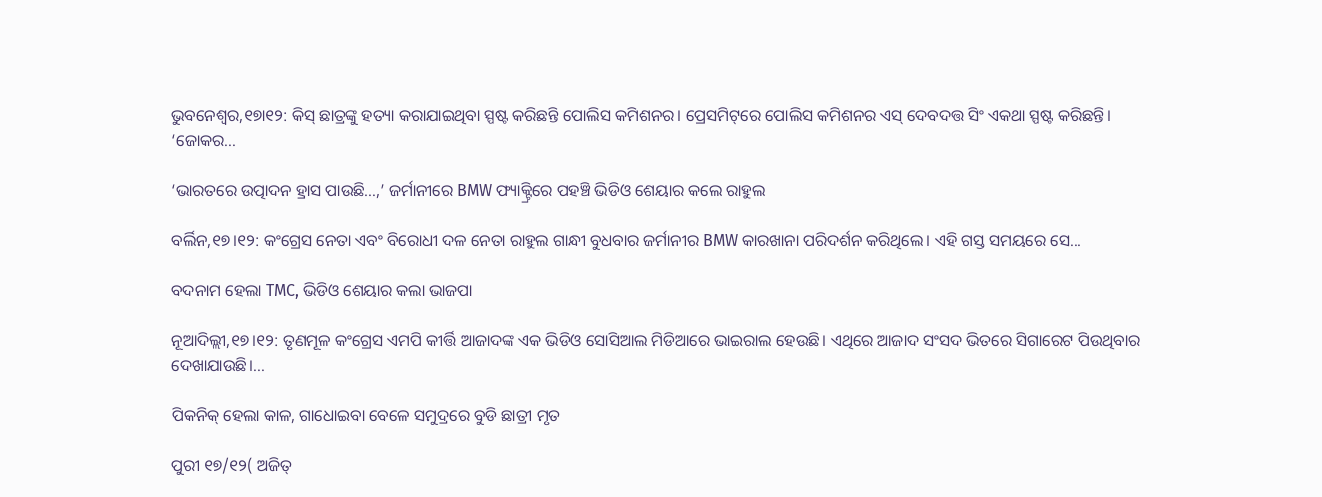ଭୁବନେଶ୍ୱର,୧୭ା୧୨: କିସ୍‌ ଛାତ୍ରଙ୍କୁ ହତ୍ୟା କରାଯାଇଥିବା ସ୍ପଷ୍ଟ କରିଛନ୍ତି ପୋଲିସ କମିଶନର। ପ୍ରେସମିଟ୍‌ରେ ପୋଲିସ କମିଶନର ଏସ୍‌ ଦେବଦତ୍ତ ସିଂ ଏକଥା ସ୍ପଷ୍ଟ କରିଛନ୍ତି। ‘ଜୋକର...

‘ଭାରତରେ ଉତ୍ପାଦନ ହ୍ରାସ ପାଉଛି…,’ ଜର୍ମାନୀରେ BMW ଫ୍ୟାକ୍ଟ୍ରିରେ ପହଞ୍ଚି ଭିଡିଓ ଶେୟାର କଲେ ରାହୁଲ

ବର୍ଲିନ,୧୭।୧୨: କଂଗ୍ରେସ ନେତା ଏବଂ ବିରୋଧୀ ଦଳ ନେତା ରାହୁଲ ଗାନ୍ଧୀ ବୁଧବାର ଜର୍ମାନୀର BMW କାରଖାନା ପରିଦର୍ଶନ କରିଥିଲେ। ଏହି ଗସ୍ତ ସମୟରେ ସେ...

ବଦନାମ ହେଲା TMC, ଭିଡିଓ ଶେୟାର କଲା ଭାଜପା

ନୂଆଦିଲ୍ଲୀ,୧୭।୧୨: ତୃଣମୂଳ କଂଗ୍ରେସ ଏମପି କୀର୍ତ୍ତି ଆଜାଦଙ୍କ ଏକ ଭିଡିଓ ସୋସିଆଲ ମିଡିଆରେ ଭାଇରାଲ ହେଉଛି। ଏଥିରେ ଆଜାଦ ସଂସଦ ଭିତରେ ସିଗାରେଟ ପିଉଥିବାର ଦେଖାଯାଉଛି।...

ପିକନିକ୍ ହେଲା କାଳ, ଗାଧୋଇବା ବେଳେ ସମୁଦ୍ରରେ ବୁଡି ଛାତ୍ରୀ ମୃତ

ପୁରୀ ୧୭/୧୨( ଅଜିତ୍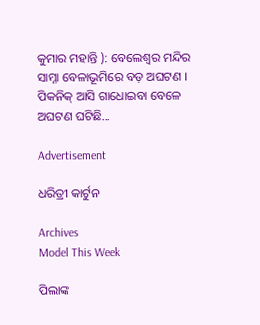କୁମାର ମହାନ୍ତି ): ବେଲେଶ୍ଵର ମନ୍ଦିର ସାମ୍ନା ବେଳାଭୂମିରେ ବଡ଼ ଅଘଟଣ । ପିକନିକ୍ ଆସି ଗାଧୋଇବା ବେଳେ ଅଘଟଣ ଘଟିଛି...

Advertisement

ଧରିତ୍ରୀ କାର୍ଟୁନ

Archives
Model This Week

ପିଲାଙ୍କ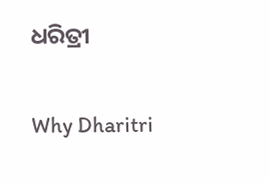ଧରିତ୍ରୀ

Why Dharitri